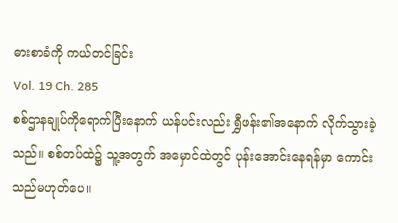ဓားစာခံကို ကယ်တင်ခြင်း
Vol. 19 Ch. 285
စစ်ဌာနချုပ်ကိုရောက်ပြီးနောက် ယန်ပင်းလည်း ရွှီဖန်း၏အနောက် လိုက်သွားခဲ့သည်။ စစ်တပ်ထဲ၌ သူ့အတွက် အမှောင်ထဲတွင် ပုန်းအောင်းနေရန်မှာ ကောင်းသည်မဟုတ်ပေ။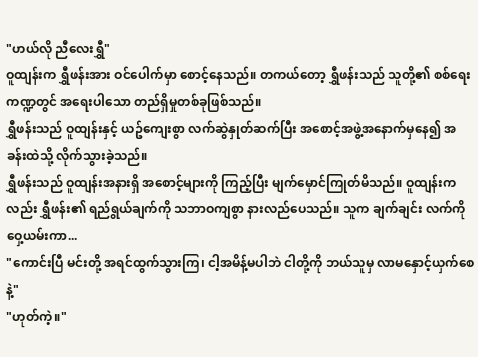"ဟယ်လို ညီလေးရွှီ"
ဝူထျန်းက ရွှီဖန်းအား ဝင်ပေါက်မှာ စောင့်နေသည်။ တကယ်တော့ ရွှီဖန်းသည် သူတို့၏ စစ်ရေးကဏ္ဍတွင် အရေးပါသော တည်ရှိမှုတစ်ခုဖြစ်သည်။
ရွှီဖန်းသည် ဝူထျန်းနှင့် ယဥ်ကျေးစွာ လက်ဆွဲနှုတ်ဆက်ပြီး အစောင့်အဖွဲ့အနောက်မှနေ၍ အခန်းထဲသို့ လိုက်သွားခဲ့သည်။
ရွှီဖန်းသည် ဝူထျန်းအနားရှိ အစောင့်များကို ကြည့်ပြီး မျက်မှောင်ကြုတ်မိသည်။ ဝူထျန်းကလည်း ရွှီဖန်း၏ ရည်ရွယ်ချက်ကို သဘာဝကျစွာ နားလည်ပေသည်။ သူက ချက်ချင်း လက်ကိုဝှေ့ယမ်းကာ...
"ကောင်းပြီ မင်းတို့ အရင်ထွက်သွားကြ၊ ငါ့အမိန့်မပါဘဲ ငါတို့ကို ဘယ်သူမှ လာမနှောင့်ယှက်စေနဲ့"
"ဟုတ်ကဲ့။"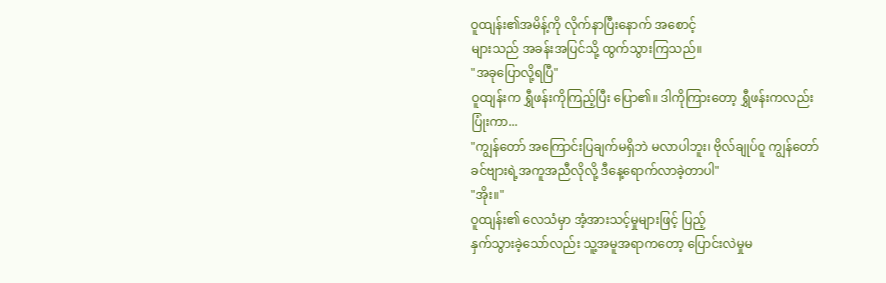ဝူထျန်း၏အမိန့်ကို လိုက်နာပြီးနောက် အစောင့်
များသည် အခန်းအပြင်သို့ ထွက်သွားကြသည်။
"အခုပြောလို့ရပြီ"
ဝူထျန်းက ရွှီဖန်းကိုကြည့်ပြီး ပြော၏။ ဒါကိုကြားတော့ ရွှီဖန်းကလည်း ပြုံးကာ...
"ကျွန်တော် အကြောင်းပြချက်မရှိဘဲ မလာပါဘူး၊ ဗိုလ်ချုပ်ဝူ ကျွန်တော် ခင်ဗျားရဲ့အကူအညီလိုလို့ ဒီနေ့ရောက်လာခဲ့တာပါ"
"အိုး။"
ဝူထျန်း၏ လေသံမှာ အံ့အားသင့်မှုများဖြင့် ပြည့်
နှက်သွားခဲ့သော်လည်း သူ့အမူအရာကတော့ ပြောင်းလဲမှုမ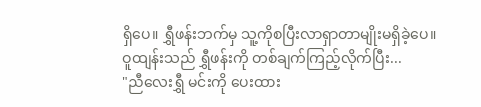ရှိပေ။ ရွှီဖန်းဘက်မှ သူ့ကိုစပြီးလာရှာတာမျိုးမရှိခဲ့ပေ။
ဝူထျန်းသည် ရွှီဖန်းကို တစ်ချက်ကြည့်လိုက်ပြီး...
"ညီလေးရွှီ မင်းကို ပေးထား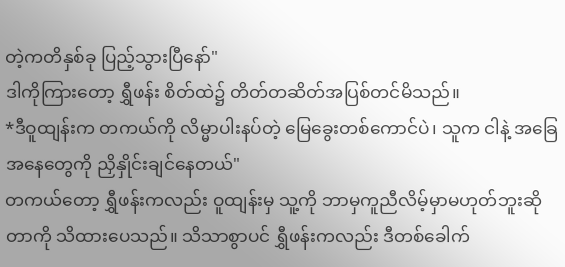တဲ့ကတိနှစ်ခု ပြည့်သွားပြီနော်"
ဒါကိုကြားတော့ ရွှီဖန်း စိတ်ထဲ၌ တိတ်တဆိတ်အပြစ်တင်မိသည်။
*ဒီဝူထျန်းက တကယ်ကို လိမ္မာပါးနပ်တဲ့ မြေခွေးတစ်ကောင်ပဲ၊ သူက ငါနဲ့ အခြေအနေတွေကို ညှိနှိုင်းချင်နေတယ်"
တကယ်တော့ ရွှီဖန်းကလည်း ဝူထျန်းမှ သူ့ကို ဘာမှကူညီလိမ့်မှာမဟုတ်ဘူးဆိုတာကို သိထားပေသည်။ သိသာစွာပင် ရွှီဖန်းကလည်း ဒီတစ်ခေါက်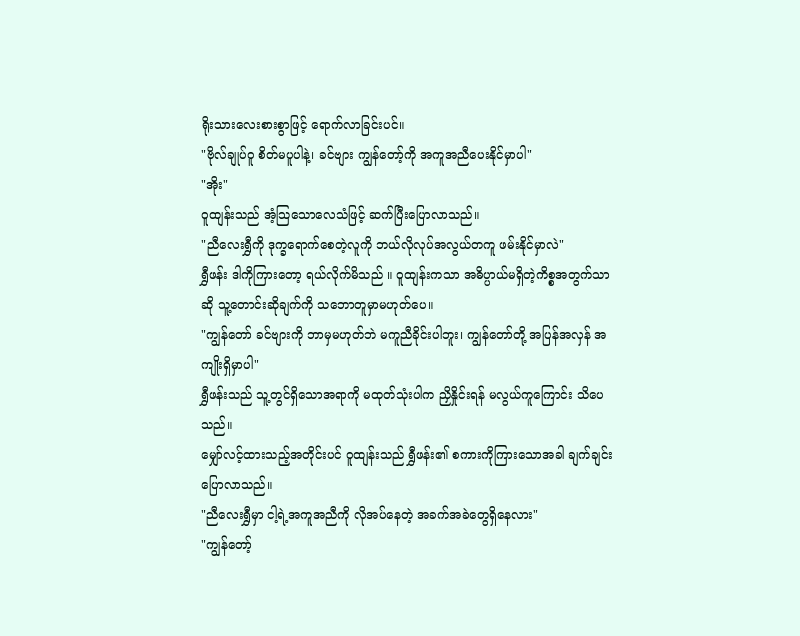ရိုးသားလေးစားစွာဖြင့် ရောက်လာခြင်းပင်။
"ဗိုလ်ချုပ်ဝူ စိတ်မပူပါနဲ့၊ ခင်ဗျား ကျွန်တော့်ကို အကူအညီပေးနိုင်မှာပါ"
"အိုး"
ဝူထျန်းသည် အံ့သြသောလေသံဖြင့် ဆက်ပြီးပြောလာသည်။
"ညီလေးရွှီကို ဒုက္ခရောက်စေတဲ့လူကို ဘယ်လိုလုပ်အလွယ်တကူ ဖမ်းနိုင်မှာလဲ"
ရွှီဖန်း ဒါကိုကြားတော့ ရယ်လိုက်မိသည် ။ ဝူထျန်းကသာ အဓိပ္ပာယ်မရှိတဲ့ကိစ္စအတွက်သာဆို သူ့တောင်းဆိုချက်ကို သဘောတူမှာမဟုတ်ပေ။
"ကျွန်တော် ခင်ဗျားကို ဘာမှမဟုတ်ဘဲ မကူညီခိုင်းပါဘူး၊ ကျွန်တော်တို့ အပြန်အလှန် အကျိုးရှိမှာပါ"
ရွှီဖန်းသည် သူ့တွင်ရှိသောအရာကို မထုတ်သုံးပါက ညှိနှိုင်းရန် မလွယ်ကူကြောင်း သိပေသည်။
မျှော်လင့်ထားသည့်အတိုင်းပင် ဝူထျန်းသည် ရွှီဖန်း၏ စကားကိုကြားသောအခါ ချက်ချင်းပြောလာသည်။
"ညီလေးရွှီမှာ ငါ့ရဲ့အကူအညီကို လိုအပ်နေတဲ့ အခက်အခဲတွေရှိနေလား"
"ကျွန်တော့်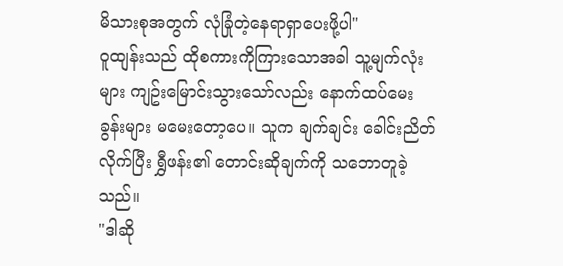မိသားစုအတွက် လုံခြုံတဲ့နေရာရှာပေးဖို့ပါ"
ဝူထျန်းသည် ထိုစကားကိုကြားသောအခါ သူ့မျက်လုံးများ ကျဥ်းမြောင်းသွားသော်လည်း နောက်ထပ်မေးခွန်းများ မမေးတော့ပေ။ သူက ချက်ချင်း ခေါင်းညိတ်လိုက်ပြီး ရွှီဖန်း၏ တောင်းဆိုချက်ကို သဘောတူခဲ့သည်။
"ဒါဆို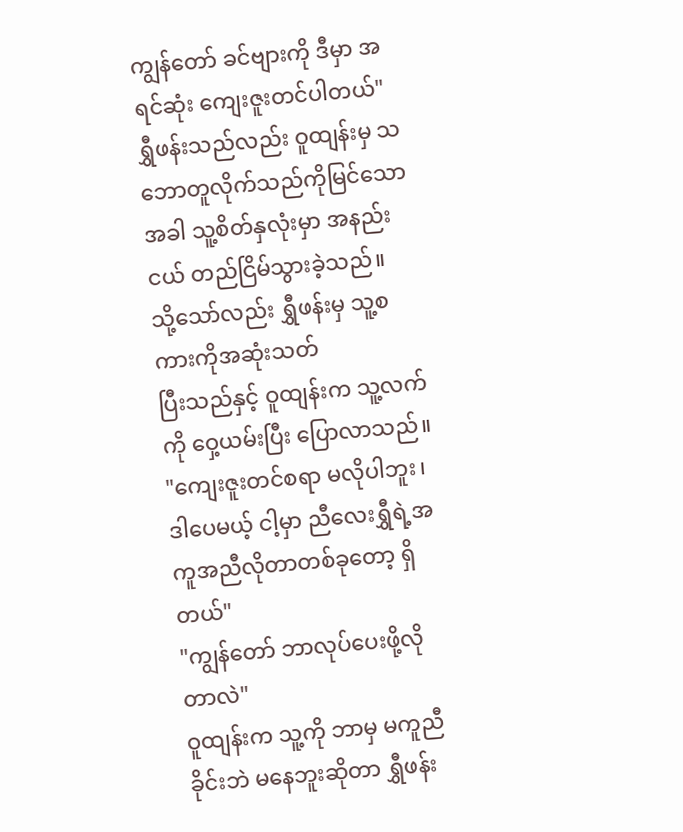ကျွန်တော် ခင်ဗျားကို ဒီမှာ အရင်ဆုံး ကျေးဇူးတင်ပါတယ်"
ရွှီဖန်းသည်လည်း ဝူထျန်းမှ သဘောတူလိုက်သည်ကိုမြင်သောအခါ သူ့စိတ်နှလုံးမှာ အနည်းငယ် တည်ငြိမ်သွားခဲ့သည်။
သို့သော်လည်း ရွှီဖန်းမှ သူ့စကားကိုအဆုံးသတ်
ပြီးသည်နှင့် ဝူထျန်းက သူ့လက်ကို ဝှေ့ယမ်းပြီး ပြောလာသည်။
"ကျေးဇူးတင်စရာ မလိုပါဘူး၊ ဒါပေမယ့် ငါ့မှာ ညီလေးရွှီရဲ့အကူအညီလိုတာတစ်ခုတော့ ရှိတယ်"
"ကျွန်တော် ဘာလုပ်ပေးဖို့လိုတာလဲ"
ဝူထျန်းက သူ့ကို ဘာမှ မကူညီခိုင်းဘဲ မနေဘူးဆိုတာ ရွှီဖန်း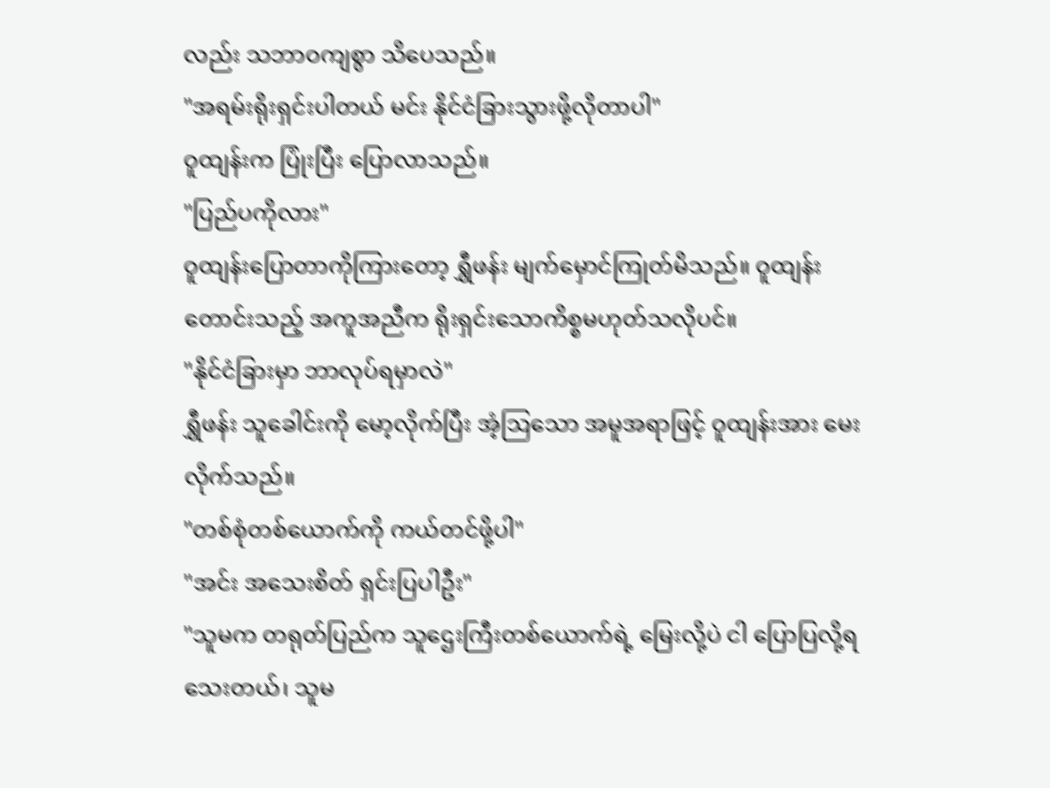လည်း သဘာဝကျစွာ သိပေသည်။
"အရမ်းရိုးရှင်းပါတယ် မင်း နိုင်ငံခြားသွားဖို့လိုတာပါ"
ဝူထျန်းက ပြုံးပြီး ပြောလာသည်။
"ပြည်ပကိုလား"
ဝူထျန်းပြောတာကိုကြားတော့ ရွှီဖန်း မျက်မှောင်ကြုတ်မိသည်။ ဝူထျန်းတောင်းသည့် အကူအညီက ရိုးရှင်းသောကိစ္စမဟုတ်သလိုပင်။
"နိုင်ငံခြားမှာ ဘာလုပ်ရမှာလဲ"
ရွှီဖန်း သူခေါင်းကို မော့လိုက်ပြီး အံ့ဩသော အမူအရာဖြင့် ဝူထျန်းအား မေးလိုက်သည်။
"တစ်စုံတစ်ယောက်ကို ကယ်တင်ဖို့ပါ"
"အင်း အသေးစိတ် ရှင်းပြပါဦး"
"သူမက တရုတ်ပြည်က သူဌေးကြီးတစ်ယောက်ရဲ့ မြေးလို့ပဲ ငါ ပြောပြလို့ရသေးတယ်၊ သူမ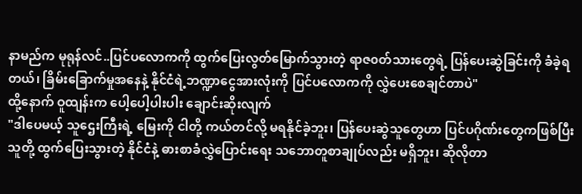နာမည်က မုရုန်လင်..ပြင်ပလောကကို ထွက်ပြေးလွတ်မြောက်သွားတဲ့ ရာဇ၀တ်သားတွေရဲ့ ပြန်ပေးဆွဲခြင်းကို ခံခဲ့ရတယ်၊ ခြိမ်းခြောက်မှုအနေနဲ့ နိုင်ငံရဲ့ဘဏ္ဍာငွေအားလုံးကို ပြင်ပလောကကို လွှဲပေးစေချင်တာပဲ"
ထို့နောက် ဝူထျန်းက ပေါ့ပေါ့ပါးပါး ချောင်းဆိုးလျက်
"ဒါပေမယ့် သူဌေးကြီးရဲ့ မြေးကို ငါတို့ ကယ်တင်လို့ မရနိုင်ခဲ့ဘူး၊ ပြန်ပေးဆွဲသူတွေဟာ ပြင်ပဂိုဏ်းတွေကဖြစ်ပြီး သူတို့ ထွက်ပြေးသွားတဲ့ နိုင်ငံနဲ့ ဓားစာခံလွှဲပြောင်းရေး သဘောတူစာချုပ်လည်း မရှိဘူး၊ ဆိုလိုတာ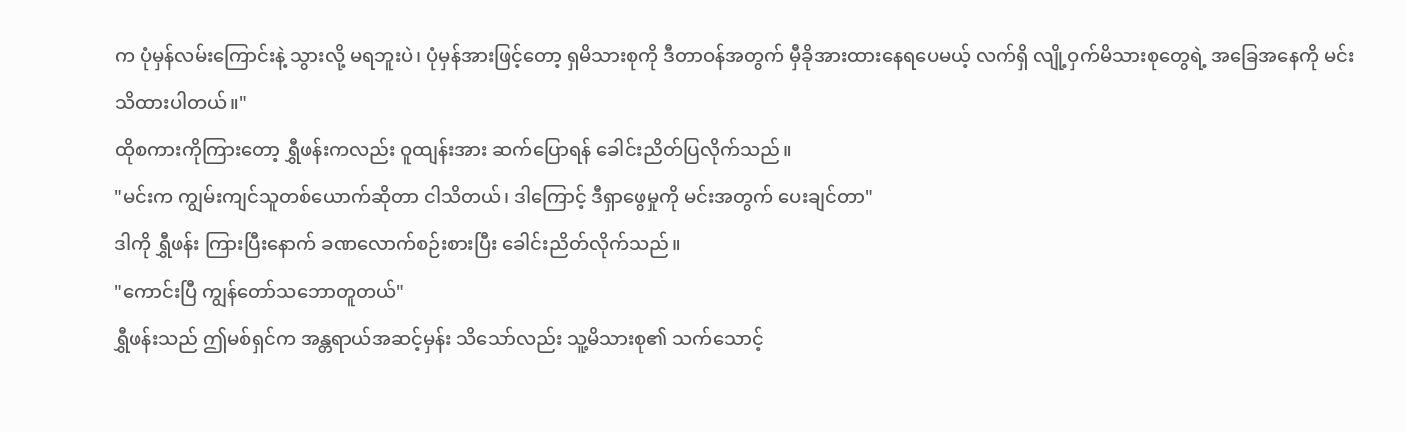က ပုံမှန်လမ်းကြောင်းနဲ့ သွားလို့ မရဘူးပဲ၊ ပုံမှန်အားဖြင့်တော့ ရှမိသားစုကို ဒီတာဝန်အတွက် မှီခိုအားထားနေရပေမယ့် လက်ရှိ လျို့ဝှက်မိသားစုတွေရဲ့ အခြေအနေကို မင်းသိထားပါတယ်။"
ထိုစကားကိုကြားတော့ ရွှီဖန်းကလည်း ဝူထျန်းအား ဆက်ပြောရန် ခေါင်းညိတ်ပြလိုက်သည်။
"မင်းက ကျွမ်းကျင်သူတစ်ယောက်ဆိုတာ ငါသိတယ်၊ ဒါကြောင့် ဒီရှာဖွေမှုကို မင်းအတွက် ပေးချင်တာ"
ဒါကို ရွှီဖန်း ကြားပြီးနောက် ခဏလောက်စဉ်းစားပြီး ခေါင်းညိတ်လိုက်သည်။
"ကောင်းပြီ ကျွန်တော်သဘောတူတယ်"
ရွှီဖန်းသည် ဤမစ်ရှင်က အန္တရာယ်အဆင့်မှန်း သိသော်လည်း သူ့မိသားစု၏ သက်သောင့်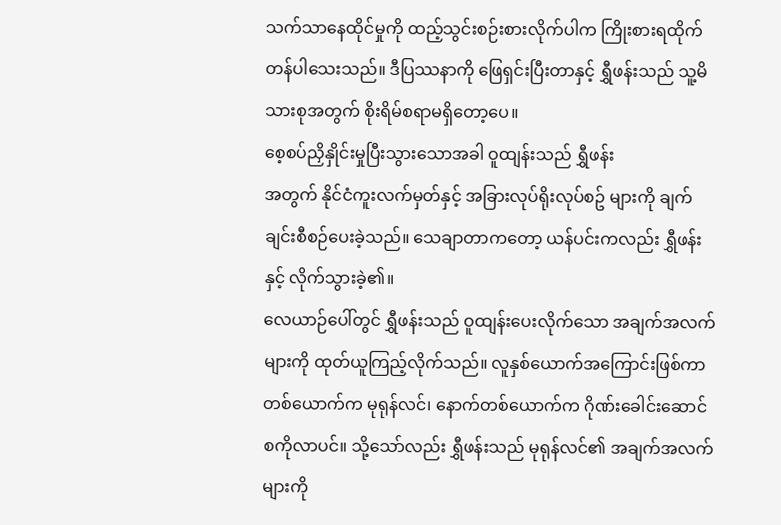သက်သာနေထိုင်မှုကို ထည့်သွင်းစဉ်းစားလိုက်ပါက ကြိုးစားရထိုက်တန်ပါသေးသည်။ ဒီပြဿနာကို ဖြေရှင်းပြီးတာနှင့် ရွှီဖန်းသည် သူ့မိသားစုအတွက် စိုးရိမ်စရာမရှိတော့ပေ။
စေ့စပ်ညှိနှိုင်းမှုပြီးသွားသောအခါ ဝူထျန်းသည် ရွှီဖန်း
အတွက် နိုင်ငံကူးလက်မှတ်နှင့် အခြားလုပ်ရိုးလုပ်စဥ် များကို ချက်ချင်းစီစဉ်ပေးခဲ့သည်။ သေချာတာကတော့ ယန်ပင်းကလည်း ရွှီဖန်းနှင့် လိုက်သွားခဲ့၏။
လေယာဉ်ပေါ်တွင် ရွှီဖန်းသည် ဝူထျန်းပေးလိုက်သော အချက်အလက်များကို ထုတ်ယူကြည့်လိုက်သည်။ လူနှစ်ယောက်အကြောင်းဖြစ်ကာ တစ်ယောက်က မုရုန်လင်၊ နောက်တစ်ယောက်က ဂိုဏ်းခေါင်းဆောင် စကိုလာပင်။ သို့သော်လည်း ရွှီဖန်းသည် မုရုန်လင်၏ အချက်အလက်များကို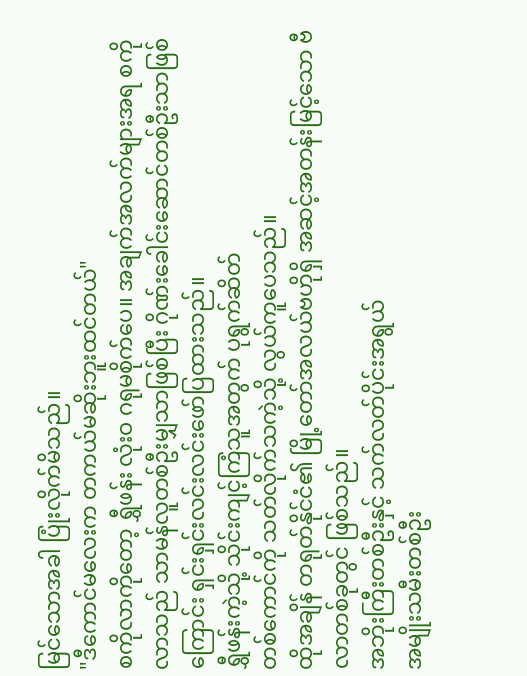မြင်သောအခါ ပြုံးလိုက်မိသည်။
"ဒီကောင်မလေးက တကယ်မဆိုးဘူးထင်တယ်"
စကိုလာကိုတော့ ရွှီဖန်း လုံးဝ ဂရုမစိုက်ပေ။ အချက်အလက်များအရ စကိုလာသည် သာမန်လူတစ်ဦးမျှသာဖြစ်ပြီး ဂိုဏ်းခေါင်းဆောင်တစ်ဦးသာဖြစ်ကြောင်း ရှင်းရှင်းလင်းလင်းဖော်ပြထားသည်။
ရွှီဖန်းကဲ့သို့ သိုင်းကျင့်ကြံသူအတွက် ပုရွက်ဆိတ်
တစ်ကောင်ကို သတ်လိုက်သကဲ့သို့ လွယ်ကူပေသည်။
ထိုအချိန် တရုတ်နိုင်ငံ၏ မြို့တော်အလယ်ဗဟိုရှိ အဆင့်အတန်းမြင့်သော ဗီလာတစ်ခုတွင် ဖြစ်သည်။
အဘိုးကြီးတစ်ဦးနှင့် သက်လတ်ပိုင်းအရွယ်
အမျိုးသမီးတစ်ဦး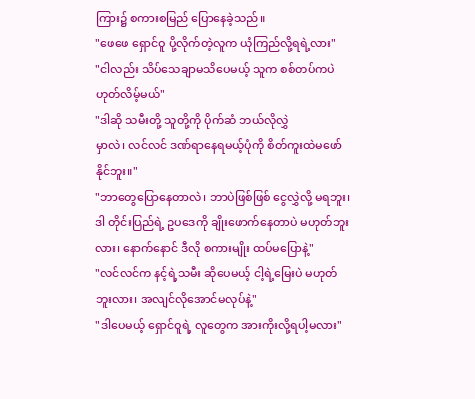ကြား၌ စကားစမြည် ပြောနေခဲ့သည်။
"ဖေဖေ ရှောင်ဝူ ပို့လိုက်တဲ့လူက ယုံကြည်လို့ရရဲ့လား"
"ငါလည်း သိပ်သေချာမသိပေမယ့် သူက စစ်တပ်ကပဲ ဟုတ်လိမ့်မယ်"
"ဒါဆို သမီးတို့ သူတို့ကို ပိုက်ဆံ ဘယ်လိုလွှဲ
မှာလဲ၊ လင်လင် ဒဏ်ရာနေရမယ့်ပုံကို စိတ်ကူးထဲမဖော်နိုင်ဘူး။"
"ဘာတွေပြောနေတာလဲ၊ ဘာပဲဖြစ်ဖြစ် ငွေလွှဲလို့ မရဘူး၊ ဒါ တိုင်းပြည်ရဲ့ ဥပဒေကို ချိုးဖောက်နေတာပဲ မဟုတ်ဘူးလား၊ နောက်နောင် ဒီလို စကားမျိုး ထပ်မပြောနဲ့"
"လင်လင်က နင့်ရဲ့သမီး ဆိုပေမယ့် ငါ့ရဲ့မြေးပဲ မဟုတ်ဘူးလား၊ အလျင်လိုအောင်မလုပ်နဲ့"
"ဒါပေမယ့် ရှောင်ဝူရဲ့ လူတွေက အားကိုးလို့ရပါ့မလား"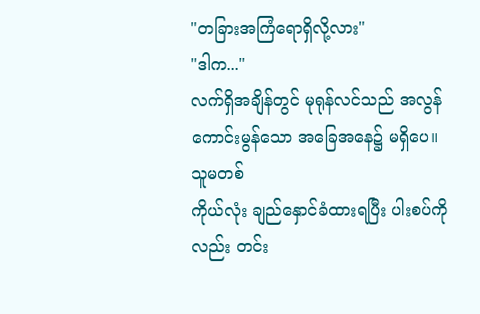"တခြားအကြံရောရှိလို့လား"
"ဒါက..."
လက်ရှိအချိန်တွင် မုရုန်လင်သည် အလွန်
ကောင်းမွန်သော အခြေအနေ၌ မရှိပေ။ သူမတစ်
ကိုယ်လုံး ချည်နှောင်ခံထားရပြီး ပါးစပ်ကိုလည်း တင်း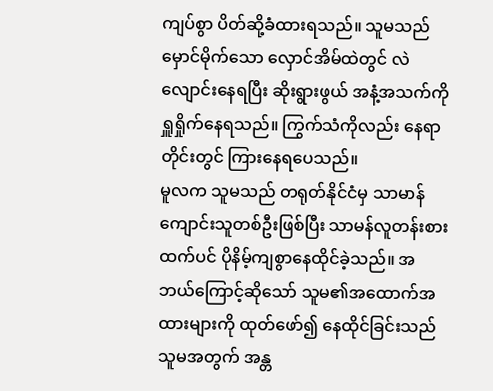ကျပ်စွာ ပိတ်ဆို့ခံထားရသည်။ သူမသည် မှောင်မိုက်သော လှောင်အိမ်ထဲတွင် လဲလျောင်းနေရပြီး ဆိုးရွားဖွယ် အနံ့အသက်ကို ရှူရှိုက်နေရသည်။ ကြွက်သံကိုလည်း နေရာတိုင်းတွင် ကြားနေရပေသည်။
မူလက သူမသည် တရုတ်နိုင်ငံမှ သာမာန်ကျောင်းသူတစ်ဦးဖြစ်ပြီး သာမန်လူတန်းစားထက်ပင် ပိုနိမ့်ကျစွာနေထိုင်ခဲ့သည်။ အဘယ်ကြောင့်ဆိုသော် သူမ၏အထောက်အထားများကို ထုတ်ဖော်၍ နေထိုင်ခြင်းသည် သူမအတွက် အန္တ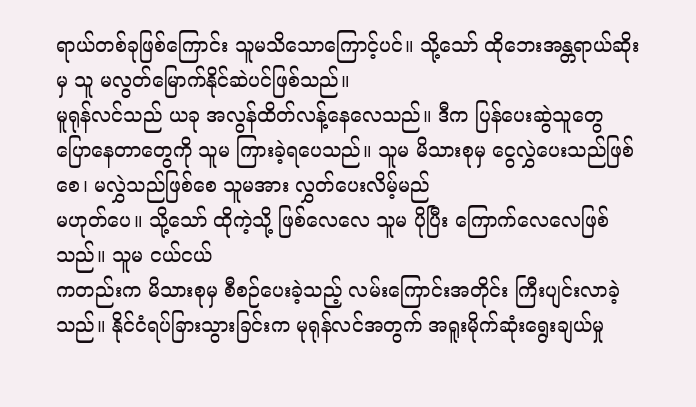ရာယ်တစ်ခုဖြစ်ကြောင်း သူမသိသောကြောင့်ပင်။ သို့သော် ထိုဘေးအန္တရာယ်ဆိုးမှ သူ မလွတ်မြောက်နိုင်ဆဲပင်ဖြစ်သည်။
မူရုန်လင်သည် ယခု အလွန်ထိတ်လန့်နေလေသည်။ ဒီက ပြန်ပေးဆွဲသူတွေ ပြောနေတာတွေကို သူမ ကြားခဲ့ရပေသည်။ သူမ မိသားစုမှ ငွေလွှဲပေးသည်ဖြစ်စေ၊ မလွှဲသည်ဖြစ်စေ သူမအား လွှတ်ပေးလိမ့်မည်
မဟုတ်ပေ။ သို့သော် ထိုကဲ့သို့ ဖြစ်လေလေ သူမ ပိုပြီး ကြောက်လေလေဖြစ်သည်။ သူမ ငယ်ငယ်
ကတည်းက မိသားစုမှ စီစဉ်ပေးခဲ့သည့် လမ်းကြောင်းအတိုင်း ကြီးပျင်းလာခဲ့သည်။ နိုင်ငံရပ်ခြားသွားခြင်းက မုရုန်လင်အတွက် အရူးမိုက်ဆုံးရွေးချယ်မှု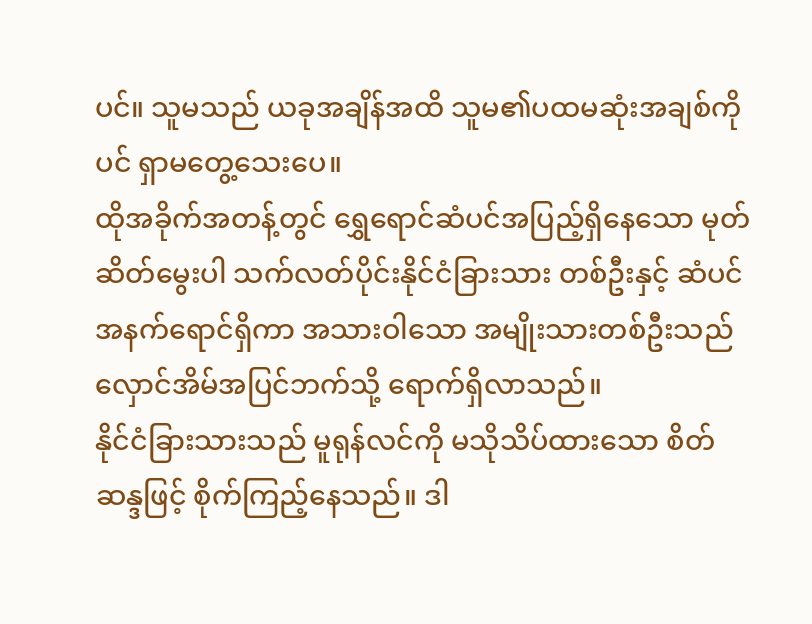ပင်။ သူမသည် ယခုအချိန်အထိ သူမ၏ပထမဆုံးအချစ်ကိုပင် ရှာမတွေ့သေးပေ။
ထိုအခိုက်အတန့်တွင် ရွှေရောင်ဆံပင်အပြည့်ရှိနေသော မုတ်ဆိတ်မွေးပါ သက်လတ်ပိုင်းနိုင်ငံခြားသား တစ်ဦးနှင့် ဆံပင်အနက်ရောင်ရှိကာ အသားဝါသော အမျိုးသားတစ်ဦးသည် လှောင်အိမ်အပြင်ဘက်သို့ ရောက်ရှိလာသည်။
နိုင်ငံခြားသားသည် မူရုန်လင်ကို မသိုသိပ်ထားသော စိတ်ဆန္ဒဖြင့် စိုက်ကြည့်နေသည်။ ဒါ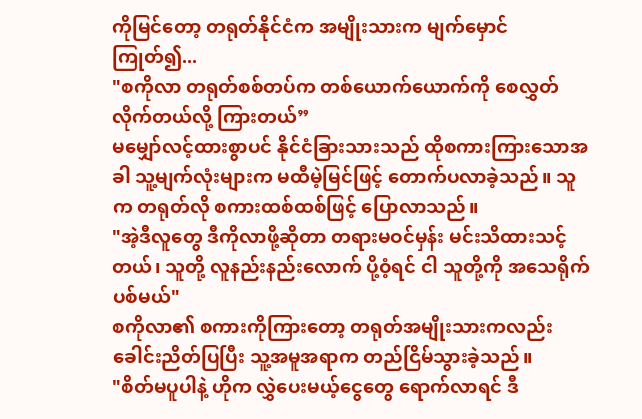ကိုမြင်တော့ တရုတ်နိုင်ငံက အမျိုးသားက မျက်မှောင်ကြုတ်၍...
"စကိုလာ တရုတ်စစ်တပ်က တစ်ယောက်ယောက်ကို စေလွှတ်လိုက်တယ်လို့ ကြားတယ်”
မမျှော်လင့်ထားစွာပင် နိုင်ငံခြားသားသည် ထိုစကားကြားသောအခါ သူ့မျက်လုံးများက မထီမဲ့မြင်ဖြင့် တောက်ပလာခဲ့သည်။ သူက တရုတ်လို စကားထစ်ထစ်ဖြင့် ပြောလာသည်။
"အဲ့ဒီလူတွေ ဒီကိုလာဖို့ဆိုတာ တရားမဝင်မှန်း မင်းသိထားသင့်တယ်၊ သူတို့ လူနည်းနည်းလောက် ပို့ဝံ့ရင် ငါ သူတို့ကို အသေရိုက်ပစ်မယ်"
စကိုလာ၏ စကားကိုကြားတော့ တရုတ်အမျိုးသားကလည်း ခေါင်းညိတ်ပြပြီး သူ့အမူအရာက တည်ငြိမ်သွားခဲ့သည်။
"စိတ်မပူပါနဲ့ ဟိုက လွှဲပေးမယ့်ငွေတွေ ရောက်လာရင် ဒီ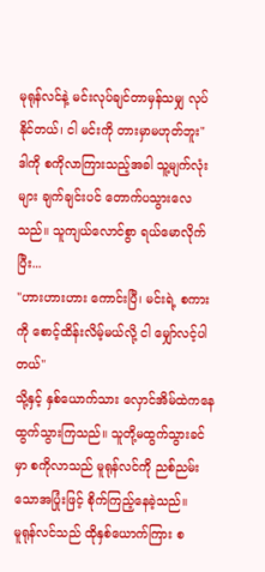မုရုန်လင်နဲ့ မင်းလုပ်ချင်တာမှန်သမျှ လုပ်နိုင်တယ်၊ ငါ မင်းကို တားမှာမဟုတ်ဘူး"
ဒါကို စကိုလာကြားသည့်အခါ သူ့မျက်လုံးများ ချက်ချင်းပင် တောက်ပသွားလေသည်။ သူကျယ်လောင်စွာ ရယ်မောလိုက်ပြီး...
"ဟားဟားဟား ကောင်းပြီ၊ မင်းရဲ့ စကားကို စောင့်ထိန်းလိမ့်မယ်လို့ ငါ မျှော်လင့်ပါတယ်"
သို့နှင့် နှစ်ယောက်သား လှောင်အိမ်ထဲကနေ ထွက်သွားကြသည်။ သူတို့မထွက်သွားခင်မှာ စကိုလာသည် မူရုန်လင်ကို ညစ်ညမ်းသောအပြုံးဖြင့် စိုက်ကြည့်နေခဲ့သည်။
မူရုန်လင်သည် ထိုနှစ်ယောက်ကြား စ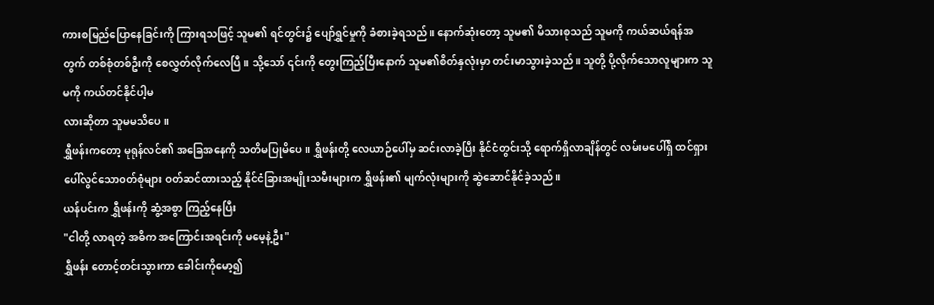ကားစမြည်ပြောနေခြင်းကို ကြားရသဖြင့် သူမ၏ ရင်တွင်း၌ ပျော်ရွှင်မှုကို ခံစားခဲ့ရသည်။ နောက်ဆုံးတော့ သူမ၏ မိသားစုသည် သူမကို ကယ်ဆယ်ရန်အတွက် တစ်စုံတစ်ဦးကို စေလွှတ်လိုက်လေပြီ။ သို့သော် ၎င်းကို တွေးကြည့်ပြီးနောက် သူမ၏စိတ်နှလုံးမှာ တင်းမာသွားခဲ့သည်။ သူတို့ ပို့လိုက်သောလူများက သူမကို ကယ်တင်နိုင်ပါ့မ
လားဆိုတာ သူမမသိပေ။
ရွှီဖန်းကတော့ မုရုန်လင်၏ အခြေအနေကို သတိမပြုမိပေ။ ရွှီဖန်းတို့ လေယာဉ်ပေါ်မှ ဆင်းလာခဲ့ပြီး နိုင်ငံတွင်းသို့ ရောက်ရှိလာချိန်တွင် လမ်းမပေါ်ရှိ ထင်ရှားပေါ်လွင်သော၀တ်စုံများ ဝတ်ဆင်ထားသည့် နိုင်ငံခြားအမျိုးသမီးများက ရွှီဖန်း၏ မျက်လုံးများကို ဆွဲဆောင်နိုင်ခဲ့သည်။
ယန်ပင်းက ရွှီဖန်းကို ဆွံ့အစွာ ကြည့်နေပြီး
"ငါတို့ လာရတဲ့ အဓိက အကြောင်းအရင်းကို မမေ့နဲ့ဦး"
ရွှီဖန်း တောင့်တင်းသွားကာ ခေါင်းကိုမော့၍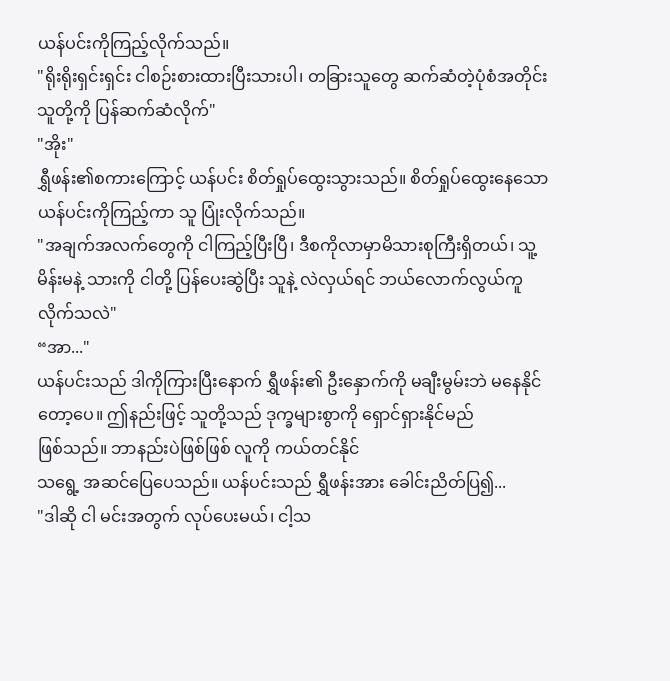ယန်ပင်းကိုကြည့်လိုက်သည်။
"ရိုးရိုးရှင်းရှင်း ငါစဉ်းစားထားပြီးသားပါ၊ တခြားသူတွေ ဆက်ဆံတဲ့ပုံစံအတိုင်း သူတို့ကို ပြန်ဆက်ဆံလိုက်"
"အိုး"
ရွှီဖန်း၏စကားကြောင့် ယန်ပင်း စိတ်ရှုပ်ထွေးသွားသည်။ စိတ်ရှုပ်ထွေးနေသော ယန်ပင်းကိုကြည့်ကာ သူ ပြုံးလိုက်သည်။
"အချက်အလက်တွေကို ငါကြည့်ပြီးပြီ၊ ဒီစကိုလာမှာမိသားစုကြီးရှိတယ်၊ သူ့မိန်းမနဲ့ သားကို ငါတို့ ပြန်ပေးဆွဲပြီး သူနဲ့ လဲလှယ်ရင် ဘယ်လောက်လွယ်ကူလိုက်သလဲ"
“အာ..."
ယန်ပင်းသည် ဒါကိုကြားပြီးနောက် ရွှီဖန်း၏ ဦးနှောက်ကို မချီးမွမ်းဘဲ မနေနိုင်တော့ပေ။ ဤနည်းဖြင့် သူတို့သည် ဒုက္ခများစွာကို ရှောင်ရှားနိုင်မည်
ဖြစ်သည်။ ဘာနည်းပဲဖြစ်ဖြစ် လူကို ကယ်တင်နိုင်
သရွေ့ အဆင်ပြေပေသည်။ ယန်ပင်းသည် ရွှီဖန်းအား ခေါင်းညိတ်ပြ၍...
"ဒါဆို ငါ မင်းအတွက် လုပ်ပေးမယ်၊ ငါ့သ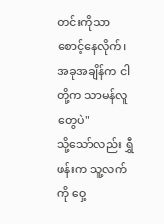တင်းကိုသာ စောင့်နေလိုက်၊ အခုအချိန်က ငါတို့က သာမန်လူတွေပဲ"
သို့သော်လည်း ရွှီဖန်းက သူ့လက်ကို ဝှေ့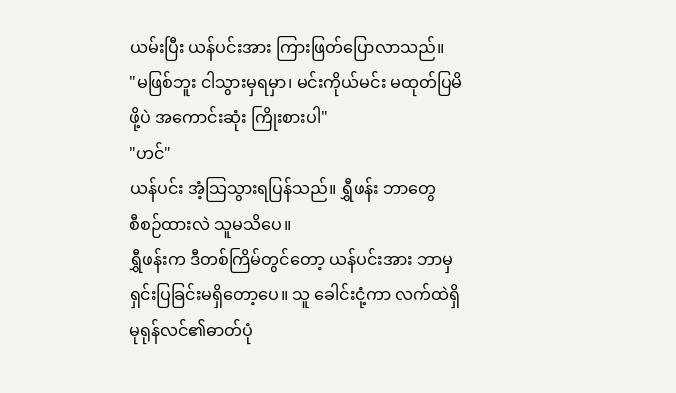ယမ်းပြီး ယန်ပင်းအား ကြားဖြတ်ပြောလာသည်။
"မဖြစ်ဘူး ငါသွားမှရမှာ၊ မင်းကိုယ်မင်း မထုတ်ပြမိဖို့ပဲ အကောင်းဆုံး ကြိုးစားပါ"
"ဟင်"
ယန်ပင်း အံ့သြသွားရပြန်သည်။ ရွှီဖန်း ဘာတွေ
စီစဉ်ထားလဲ သူမသိပေ။
ရွှီဖန်းက ဒီတစ်ကြိမ်တွင်တော့ ယန်ပင်းအား ဘာမှ ရှင်းပြခြင်းမရှိတော့ပေ။ သူ ခေါင်းငုံ့ကာ လက်ထဲရှိ မုရုန်လင်၏ဓာတ်ပုံ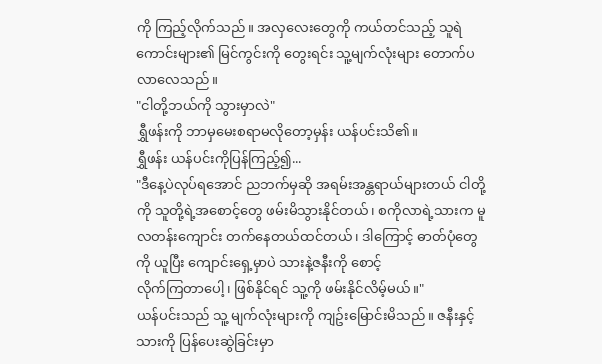ကို ကြည့်လိုက်သည်။ အလှလေးတွေကို ကယ်တင်သည့် သူရဲကောင်းများ၏ မြင်ကွင်းကို တွေးရင်း သူ့မျက်လုံးများ တောက်ပလာလေသည်။
"ငါတို့ဘယ်ကို သွားမှာလဲ"
ရွှီဖန်းကို ဘာမှမေးစရာမလိုတော့မှန်း ယန်ပင်းသိ၏။
ရွှီဖန်း ယန်ပင်းကိုပြန်ကြည့်၍...
"ဒီနေ့ပဲလုပ်ရအောင် ညဘက်မှဆို အရမ်းအန္တရာယ်များတယ် ငါတို့ကို သူတို့ရဲ့အစောင့်တွေ ဖမ်းမိသွားနိုင်တယ်၊ စကိုလာရဲ့သားက မူလတန်းကျောင်း တက်နေတယ်ထင်တယ်၊ ဒါကြောင့် ဓာတ်ပုံတွေကို ယူပြီး ကျောင်းရှေ့မှာပဲ သားနဲ့ဇနီးကို စောင့်
လိုက်ကြတာပေါ့၊ ဖြစ်နိုင်ရင် သူ့ကို ဖမ်းနိုင်လိမ့်မယ်။"
ယန်ပင်းသည် သူ့ မျက်လုံးများကို ကျဥ်းမြောင်းမိသည်။ ဇနီးနှင့်သားကို ပြန်ပေးဆွဲခြင်းမှာ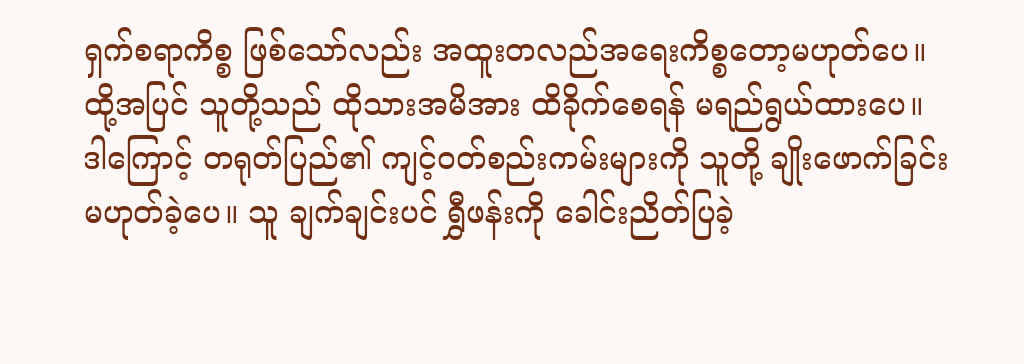ရှက်စရာကိစ္စ ဖြစ်သော်လည်း အထူးတလည်အရေးကိစ္စတော့မဟုတ်ပေ။ ထို့အပြင် သူတို့သည် ထိုသားအမိအား ထိခိုက်စေရန် မရည်ရွယ်ထားပေ။ ဒါကြောင့် တရုတ်ပြည်၏ ကျင့်ဝတ်စည်းကမ်းများကို သူတို့ ချိုးဖောက်ခြင်းမဟုတ်ခဲ့ပေ။ သူ ချက်ချင်းပင် ရွှီဖန်းကို ခေါင်းညိတ်ပြခဲ့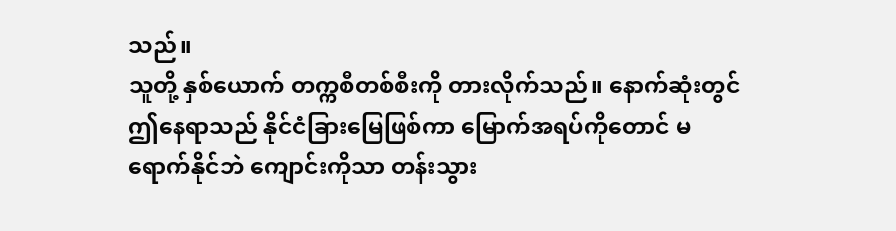သည်။
သူတို့ နှစ်ယောက် တက္ကစီတစ်စီးကို တားလိုက်သည်။ နောက်ဆုံးတွင် ဤနေရာသည် နိုင်ငံခြားမြေဖြစ်ကာ မြောက်အရပ်ကိုတောင် မရောက်နိုင်ဘဲ ကျောင်းကိုသာ တန်းသွား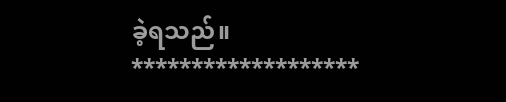ခဲ့ရသည်။
*******************